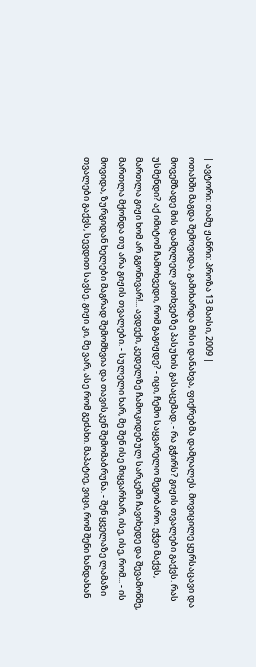| ავტორი: თამუ ჟანრი: პროზა 13 მაისი, 2009 |
ოთახში მაგდა შემოვიდა, გამიხარდა მისი დანახვა, ფიქრებმა დამღალეს. მოვიცილე ყურსაცავი და მოვემზადე მის დამღლელ კითხვებზე პასუხის გასაცემად. - რა გჭირს? გიჟის თვალები გაქვს. რას უსმენდი? აქ იმიტომ ჩამოხვედი, რომ გაგიჟდე? - იცი, ჩემო საყვარელო მეგობარო. ეჭვი მაქვს, მართლა გიჟი ხომ არ გგონივარ!... ავდექი, კედელზე ჩამოკიდებულ სარკეში ჩავიხედე და შევამოწმე, მართლა მქონდა თუ არა გიჟის თვალები. - სულელი ხარ, მე შენ ისე მიყვარხარ, ისე, ისე, რომ... - ის მოვიდა, ზურგიდან ხელები მაგრად შემომხვია და თავისკენ შემომაბრუნა. - შენ ყველაზე ლამაზი თვალები გაქვს, სევდით სავსე. გიჟი კი, მე ვარ, ასე რომ გეძახი. მაპატიე, ვიცი, რომ შენი ხანდახან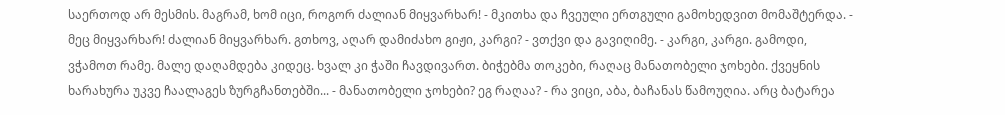საერთოდ არ მესმის. მაგრამ, ხომ იცი, როგორ ძალიან მიყვარხარ! - მკითხა და ჩვეული ერთგული გამოხედვით მომაშტერდა. - მეც მიყვარხარ! ძალიან მიყვარხარ. გთხოვ, აღარ დამიძახო გიჟი, კარგი? - ვთქვი და გავიღიმე. - კარგი, კარგი. გამოდი, ვჭამოთ რამე. მალე დაღამდება კიდეც. ხვალ კი ჭაში ჩავდივართ. ბიჭებმა თოკები, რაღაც მანათობელი ჯოხები. ქვეყნის ხარახურა უკვე ჩაალაგეს ზურგჩანთებში... - მანათობელი ჯოხები? ეგ რაღაა? - რა ვიცი, აბა, ბაჩანას წამოუღია. არც ბატარეა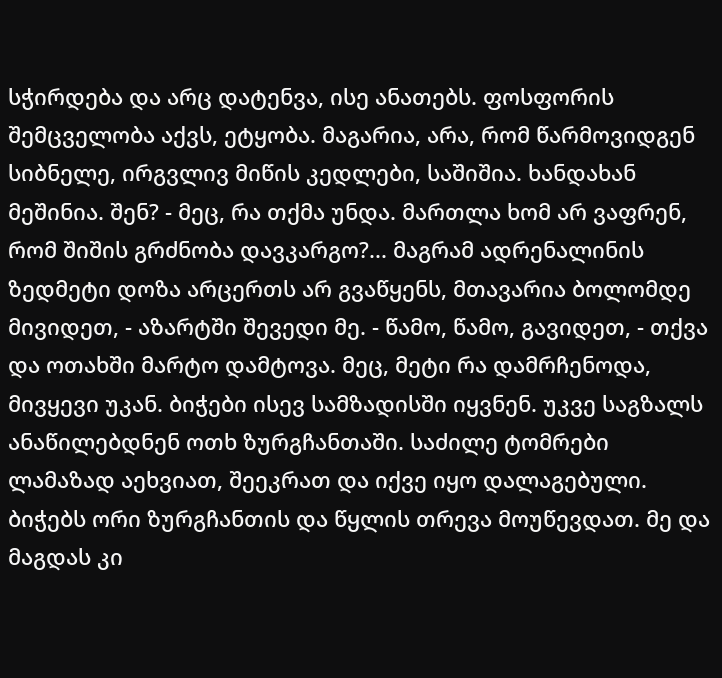სჭირდება და არც დატენვა, ისე ანათებს. ფოსფორის შემცველობა აქვს, ეტყობა. მაგარია, არა, რომ წარმოვიდგენ სიბნელე, ირგვლივ მიწის კედლები, საშიშია. ხანდახან მეშინია. შენ? - მეც, რა თქმა უნდა. მართლა ხომ არ ვაფრენ, რომ შიშის გრძნობა დავკარგო?... მაგრამ ადრენალინის ზედმეტი დოზა არცერთს არ გვაწყენს, მთავარია ბოლომდე მივიდეთ, - აზარტში შევედი მე. - წამო, წამო, გავიდეთ, - თქვა და ოთახში მარტო დამტოვა. მეც, მეტი რა დამრჩენოდა, მივყევი უკან. ბიჭები ისევ სამზადისში იყვნენ. უკვე საგზალს ანაწილებდნენ ოთხ ზურგჩანთაში. საძილე ტომრები ლამაზად აეხვიათ, შეეკრათ და იქვე იყო დალაგებული. ბიჭებს ორი ზურგჩანთის და წყლის თრევა მოუწევდათ. მე და მაგდას კი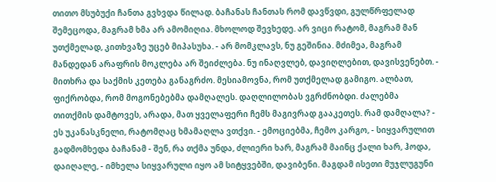თითო მსუბუქი ჩანთა გვხვდა წილად. ბაჩანას ჩანთას რომ დავწვდი, გულწრფელად შემეცოდა, მაგრამ ხმა არ ამომიღია. მხოლოდ შევხედე. არ ვიცი რატომ, მაგრამ მან უთქმელად, კითხვაზე უცებ მიპასუხა. - არ მომკლავს, ნუ გეშინია. მძიმეა, მაგრამ მანდედან არაფრის მოკლება არ შეიძლება. ნუ ინაღვლებ, დავიღლებით, დავისვენებთ. - მითხრა და საქმის კეთება განაგრძო. მესიამოვნა, რომ უთქმელად გამიგო. ალბათ, ფიქრობდა, რომ მოგონებებმა დამღალეს. დაღლილობას ვგრძნობდი. ძალებმა თითქმის დამტოვეს, არადა, მათ ყველაფერი ჩემს მაგივრად გააკეთეს. რამ დამღალა? - ეს უკანასკნელი, რატომღაც ხმამაღლა ვთქვი. - ემოციებმა, ჩემო კარგო, - სიყვარულით გადმომხედა ბაჩანამ - შენ, რა თქმა უნდა, ძლიერი ხარ, მაგრამ მაინც ქალი ხარ, ჰოდა, დაიღალე, - იმხელა სიყვარული იყო ამ სიტყვებში, დავიბენი. მაგდამ ისეთი მუჯლუგუნი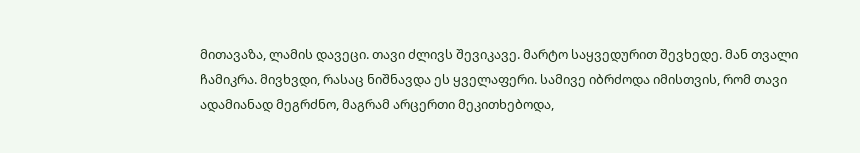მითავაზა, ლამის დავეცი. თავი ძლივს შევიკავე. მარტო საყვედურით შევხედე. მან თვალი ჩამიკრა. მივხვდი, რასაც ნიშნავდა ეს ყველაფერი. სამივე იბრძოდა იმისთვის, რომ თავი ადამიანად მეგრძნო, მაგრამ არცერთი მეკითხებოდა,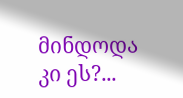მინდოდა კი ეს?...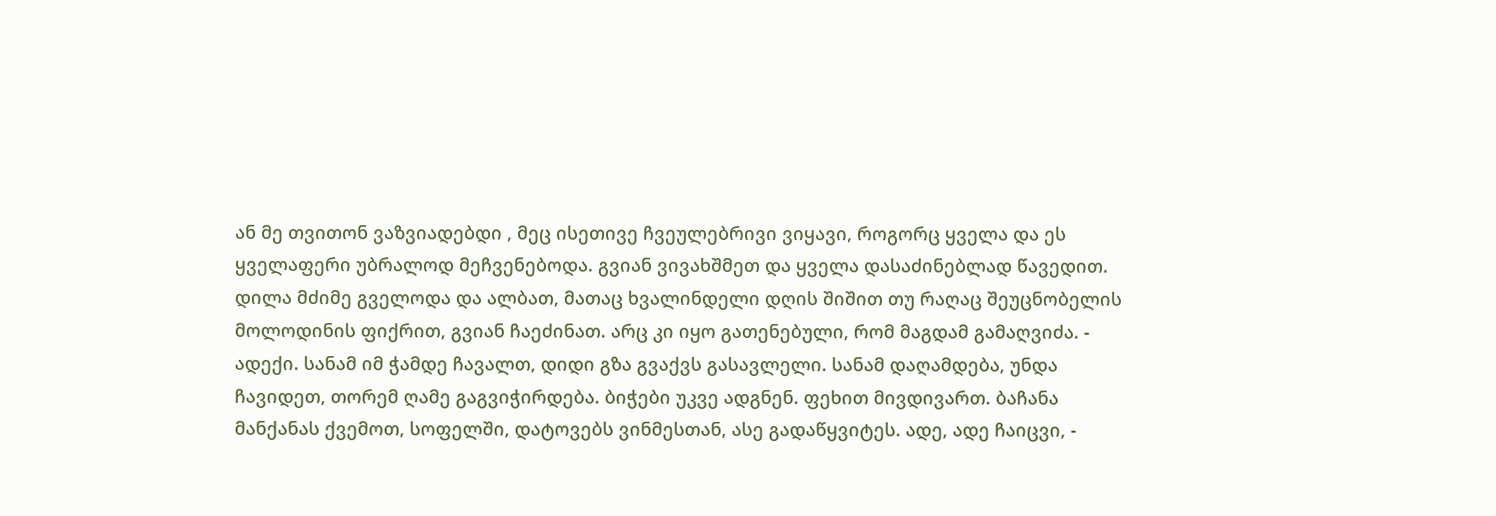ან მე თვითონ ვაზვიადებდი , მეც ისეთივე ჩვეულებრივი ვიყავი, როგორც ყველა და ეს ყველაფერი უბრალოდ მეჩვენებოდა. გვიან ვივახშმეთ და ყველა დასაძინებლად წავედით. დილა მძიმე გველოდა და ალბათ, მათაც ხვალინდელი დღის შიშით თუ რაღაც შეუცნობელის მოლოდინის ფიქრით, გვიან ჩაეძინათ. არც კი იყო გათენებული, რომ მაგდამ გამაღვიძა. - ადექი. სანამ იმ ჭამდე ჩავალთ, დიდი გზა გვაქვს გასავლელი. სანამ დაღამდება, უნდა ჩავიდეთ, თორემ ღამე გაგვიჭირდება. ბიჭები უკვე ადგნენ. ფეხით მივდივართ. ბაჩანა მანქანას ქვემოთ, სოფელში, დატოვებს ვინმესთან, ასე გადაწყვიტეს. ადე, ადე ჩაიცვი, -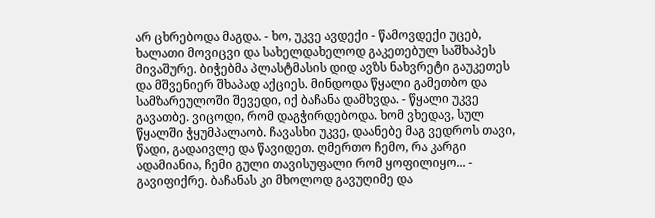არ ცხრებოდა მაგდა. - ხო, უკვე ავდექი - წამოვდექი უცებ, ხალათი მოვიცვი და სახელდახელოდ გაკეთებულ საშხაპეს მივაშურე. ბიჭებმა პლასტმასის დიდ ავზს ნახვრეტი გაუკეთეს და მშვენიერ შხაპად აქციეს. მინდოდა წყალი გამეთბო და სამზარეულოში შევედი, იქ ბაჩანა დამხვდა. - წყალი უკვე გავათბე. ვიცოდი, რომ დაგჭირდებოდა. ხომ ვხედავ, სულ წყალში ჭყუმპალაობ. ჩავასხი უკვე, დაანებე მაგ ვედროს თავი, წადი, გადაივლე და წავიდეთ. ღმერთო ჩემო, რა კარგი ადამიანია, ჩემი გული თავისუფალი რომ ყოფილიყო... - გავიფიქრე. ბაჩანას კი მხოლოდ გავუღიმე და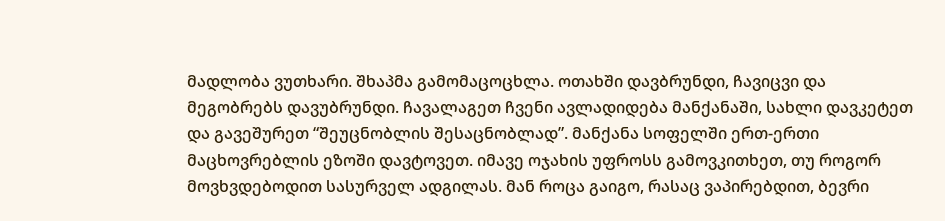მადლობა ვუთხარი. შხაპმა გამომაცოცხლა. ოთახში დავბრუნდი, ჩავიცვი და მეგობრებს დავუბრუნდი. ჩავალაგეთ ჩვენი ავლადიდება მანქანაში, სახლი დავკეტეთ და გავეშურეთ “შეუცნობლის შესაცნობლად”. მანქანა სოფელში ერთ-ერთი მაცხოვრებლის ეზოში დავტოვეთ. იმავე ოჯახის უფროსს გამოვკითხეთ, თუ როგორ მოვხვდებოდით სასურველ ადგილას. მან როცა გაიგო, რასაც ვაპირებდით, ბევრი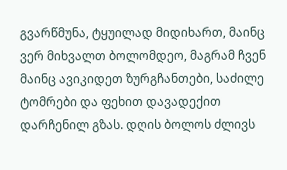გვარწმუნა, ტყუილად მიდიხართ, მაინც ვერ მიხვალთ ბოლომდეო, მაგრამ ჩვენ მაინც ავიკიდეთ ზურგჩანთები, საძილე ტომრები და ფეხით დავადექით დარჩენილ გზას. დღის ბოლოს ძლივს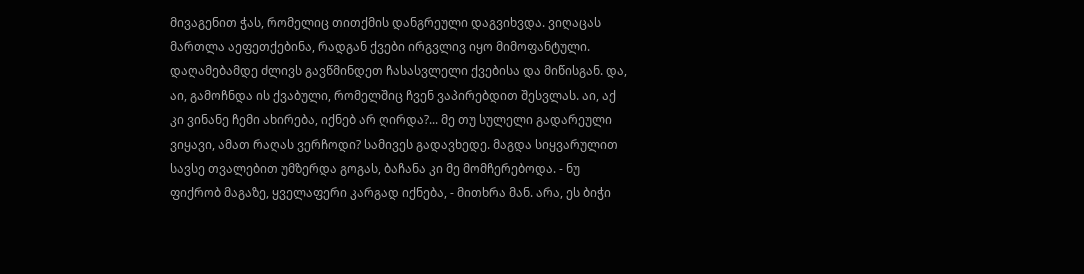მივაგენით ჭას, რომელიც თითქმის დანგრეული დაგვიხვდა. ვიღაცას მართლა აეფეთქებინა, რადგან ქვები ირგვლივ იყო მიმოფანტული. დაღამებამდე ძლივს გავწმინდეთ ჩასასვლელი ქვებისა და მიწისგან. და, აი, გამოჩნდა ის ქვაბული, რომელშიც ჩვენ ვაპირებდით შესვლას. აი, აქ კი ვინანე ჩემი ახირება, იქნებ არ ღირდა?... მე თუ სულელი გადარეული ვიყავი, ამათ რაღას ვერჩოდი? სამივეს გადავხედე. მაგდა სიყვარულით სავსე თვალებით უმზერდა გოგას, ბაჩანა კი მე მომჩერებოდა. - ნუ ფიქრობ მაგაზე, ყველაფერი კარგად იქნება, - მითხრა მან. არა, ეს ბიჭი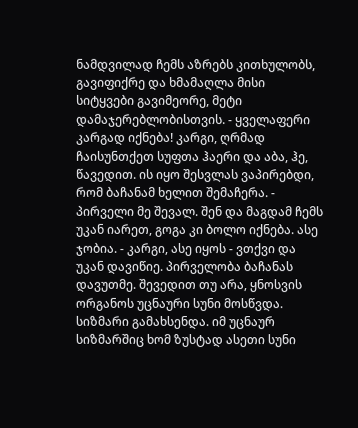ნამდვილად ჩემს აზრებს კითხულობს, გავიფიქრე და ხმამაღლა მისი სიტყვები გავიმეორე, მეტი დამაჯერებლობისთვის. - ყველაფერი კარგად იქნება! კარგი, ღრმად ჩაისუნთქეთ სუფთა ჰაერი და აბა, ჰე, წავედით. ის იყო შესვლას ვაპირებდი, რომ ბაჩანამ ხელით შემაჩერა. - პირველი მე შევალ. შენ და მაგდამ ჩემს უკან იარეთ, გოგა კი ბოლო იქნება. ასე ჯობია. - კარგი, ასე იყოს - ვთქვი და უკან დავიწიე. პირველობა ბაჩანას დავუთმე. შევედით თუ არა, ყნოსვის ორგანოს უცნაური სუნი მოსწვდა. სიზმარი გამახსენდა. იმ უცნაურ სიზმარშიც ხომ ზუსტად ასეთი სუნი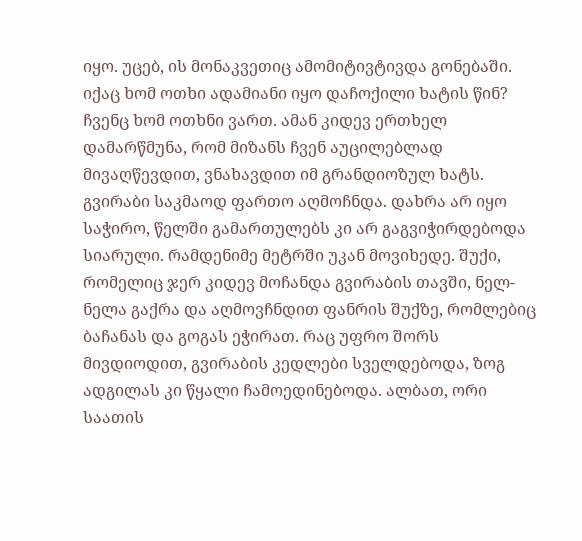იყო. უცებ, ის მონაკვეთიც ამომიტივტივდა გონებაში. იქაც ხომ ოთხი ადამიანი იყო დაჩოქილი ხატის წინ? ჩვენც ხომ ოთხნი ვართ. ამან კიდევ ერთხელ დამარწმუნა, რომ მიზანს ჩვენ აუცილებლად მივაღწევდით, ვნახავდით იმ გრანდიოზულ ხატს. გვირაბი საკმაოდ ფართო აღმოჩნდა. დახრა არ იყო საჭირო, წელში გამართულებს კი არ გაგვიჭირდებოდა სიარული. რამდენიმე მეტრში უკან მოვიხედე. შუქი, რომელიც ჯერ კიდევ მოჩანდა გვირაბის თავში, ნელ-ნელა გაქრა და აღმოვჩნდით ფანრის შუქზე, რომლებიც ბაჩანას და გოგას ეჭირათ. რაც უფრო შორს მივდიოდით, გვირაბის კედლები სველდებოდა, ზოგ ადგილას კი წყალი ჩამოედინებოდა. ალბათ, ორი საათის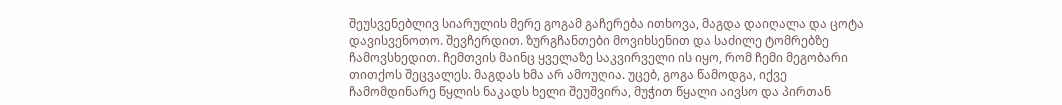შეუსვენებლივ სიარულის მერე გოგამ გაჩერება ითხოვა, მაგდა დაიღალა და ცოტა დავისვენოთო. შევჩერდით. ზურგჩანთები მოვიხსენით და საძილე ტომრებზე ჩამოვსხედით. ჩემთვის მაინც ყველაზე საკვირველი ის იყო, რომ ჩემი მეგობარი თითქოს შეცვალეს. მაგდას ხმა არ ამოუღია. უცებ, გოგა წამოდგა, იქვე ჩამომდინარე წყლის ნაკადს ხელი შეუშვირა, მუჭით წყალი აივსო და პირთან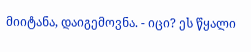მიიტანა, დაიგემოვნა. - იცი? ეს წყალი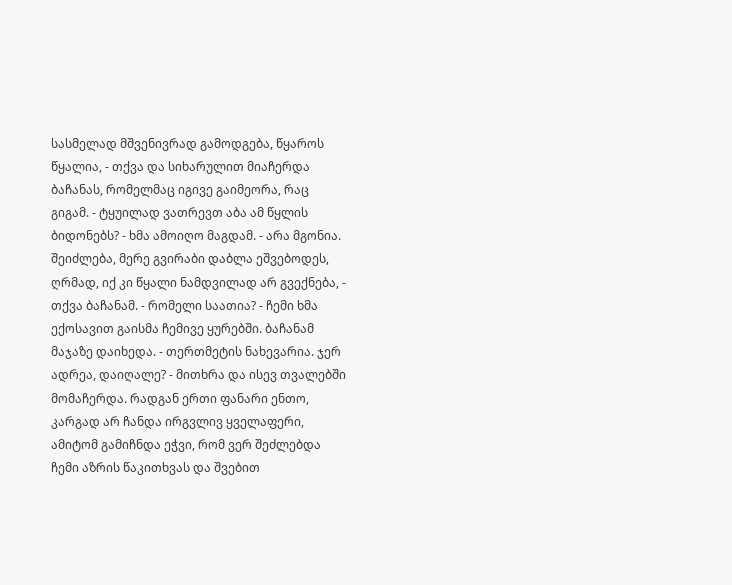სასმელად მშვენივრად გამოდგება, წყაროს წყალია, - თქვა და სიხარულით მიაჩერდა ბაჩანას, რომელმაც იგივე გაიმეორა, რაც გიგამ. - ტყუილად ვათრევთ აბა ამ წყლის ბიდონებს? - ხმა ამოიღო მაგდამ. - არა მგონია. შეიძლება, მერე გვირაბი დაბლა ეშვებოდეს, ღრმად, იქ კი წყალი ნამდვილად არ გვექნება, - თქვა ბაჩანამ. - რომელი საათია? - ჩემი ხმა ექოსავით გაისმა ჩემივე ყურებში. ბაჩანამ მაჯაზე დაიხედა. - თერთმეტის ნახევარია. ჯერ ადრეა, დაიღალე? - მითხრა და ისევ თვალებში მომაჩერდა. რადგან ერთი ფანარი ენთო, კარგად არ ჩანდა ირგვლივ ყველაფერი, ამიტომ გამიჩნდა ეჭვი, რომ ვერ შეძლებდა ჩემი აზრის წაკითხვას და შვებით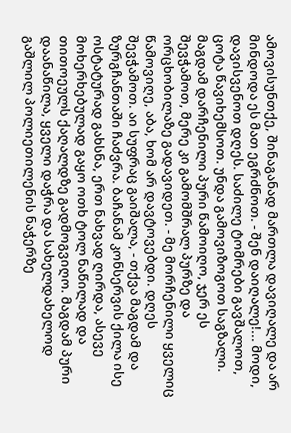ამოვისუნთქე, შინაგანად მართლა დავიღალე და არ მინდოდა ეს მათ ეგრძნოთ. - შენ დაიღალე!... მოდი, დავისვენოთ დღეს. საძილე ტომრები გავშალოთ, ცოტა წავიხემსოთ. უნდა გამოვიზოგოთ საგზალი. მაგდამ დარჩენილი პური წამოიღო, ჯერ ეს შევჭამოთ, მერე კი გამომშრალ პურზე და ორცხობილაზე გადავიდეთ. - მე მორჩენილი ყველიც წამოვიღე, აბა, ხომ არ დავტოვებდი. დღეს შევჭამოთ. აი სუფრაც გაიშალა, - თქვა მაგდამ და ზურგჩანთაში ჩაძვრა. ბაჩანამ კონსერვის ქილა ისე ოსტატურად გახსნა, ერთ ნახვად ღირდა, ასევე მოხერხებულად გაყო ოთხ ტოლ ნაწილად და თითოეულს ქაღალდზე გადმოგვიღო. მაგდამ პური დაანაწილა, ყველი დაჭრა და სახელდახელოდ გაშლილ პოლიეთილენის ნაჭერზე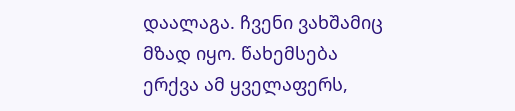დაალაგა. ჩვენი ვახშამიც მზად იყო. წახემსება ერქვა ამ ყველაფერს,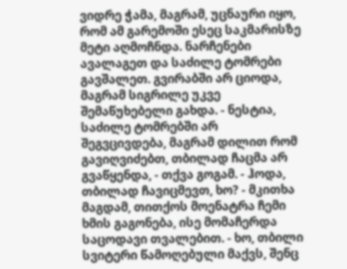ვიდრე ჭამა, მაგრამ, უცნაური იყო, რომ ამ გარემოში ესეც საკმარისზე მეტი აღმოჩნდა. ნარჩენები ავალაგეთ და საძილე ტომრები გავშალეთ. გვირაბში არ ციოდა, მაგრამ სიგრილე უკვე შემაწუხებელი გახდა. - ნესტია, საძილე ტომრებში არ შეგვცივდება, მაგრამ დილით რომ გავიღვიძებთ, თბილად ჩაცმა არ გვაწყენდა, - თქვა გოგამ. - ჰოდა, თბილად ჩავიცმევთ, ხო? - მკითხა მაგდამ, თითქოს მოენატრა ჩემი ხმის გაგონება, ისე მომაჩერდა საცოდავი თვალებით. - ხო, თბილი სვიტერი წამოღებული მაქვს, შენც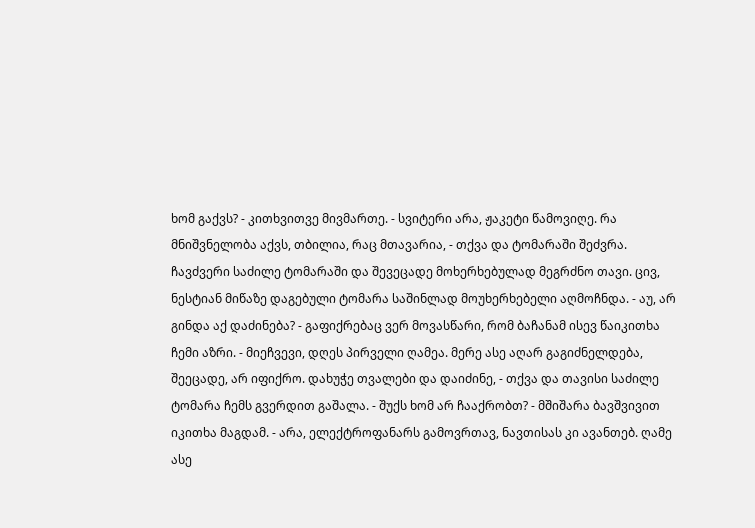ხომ გაქვს? - კითხვითვე მივმართე. - სვიტერი არა, ჟაკეტი წამოვიღე. რა მნიშვნელობა აქვს, თბილია, რაც მთავარია, - თქვა და ტომარაში შეძვრა. ჩავძვერი საძილე ტომარაში და შევეცადე მოხერხებულად მეგრძნო თავი. ცივ, ნესტიან მიწაზე დაგებული ტომარა საშინლად მოუხერხებელი აღმოჩნდა. - აუ, არ გინდა აქ დაძინება? - გაფიქრებაც ვერ მოვასწარი, რომ ბაჩანამ ისევ წაიკითხა ჩემი აზრი. - მიეჩვევი, დღეს პირველი ღამეა. მერე ასე აღარ გაგიძნელდება, შეეცადე, არ იფიქრო. დახუჭე თვალები და დაიძინე, - თქვა და თავისი საძილე ტომარა ჩემს გვერდით გაშალა. - შუქს ხომ არ ჩააქრობთ? - მშიშარა ბავშვივით იკითხა მაგდამ. - არა, ელექტროფანარს გამოვრთავ, ნავთისას კი ავანთებ. ღამე ასე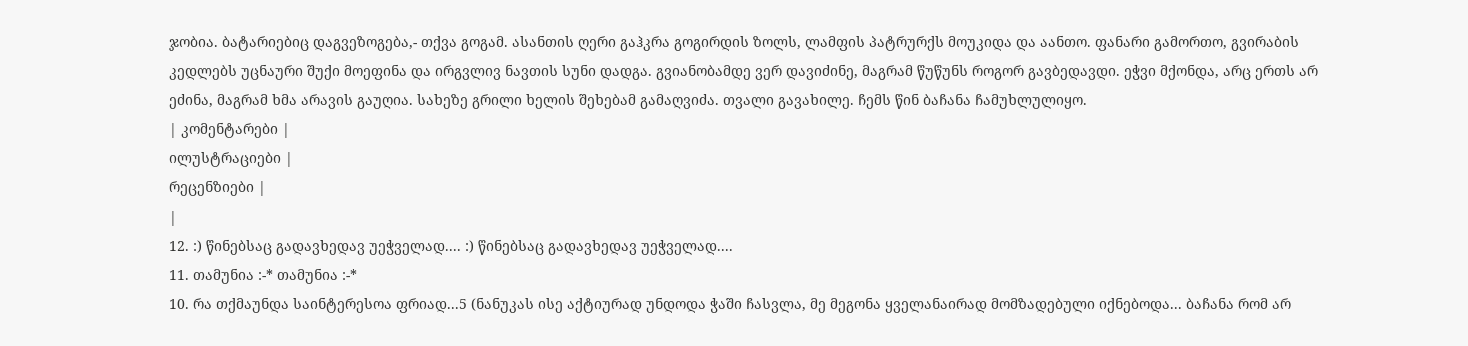ჯობია. ბატარიებიც დაგვეზოგება,- თქვა გოგამ. ასანთის ღერი გაჰკრა გოგირდის ზოლს, ლამფის პატრურქს მოუკიდა და აანთო. ფანარი გამორთო, გვირაბის კედლებს უცნაური შუქი მოეფინა და ირგვლივ ნავთის სუნი დადგა. გვიანობამდე ვერ დავიძინე, მაგრამ წუწუნს როგორ გავბედავდი. ეჭვი მქონდა, არც ერთს არ ეძინა, მაგრამ ხმა არავის გაუღია. სახეზე გრილი ხელის შეხებამ გამაღვიძა. თვალი გავახილე. ჩემს წინ ბაჩანა ჩამუხლულიყო.
| კომენტარები |
ილუსტრაციები |
რეცენზიები |
|
12. :) წინებსაც გადავხედავ უეჭველად.... :) წინებსაც გადავხედავ უეჭველად....
11. თამუნია :-* თამუნია :-*
10. რა თქმაუნდა საინტერესოა ფრიად...5 (ნანუკას ისე აქტიურად უნდოდა ჭაში ჩასვლა, მე მეგონა ყველანაირად მომზადებული იქნებოდა... ბაჩანა რომ არ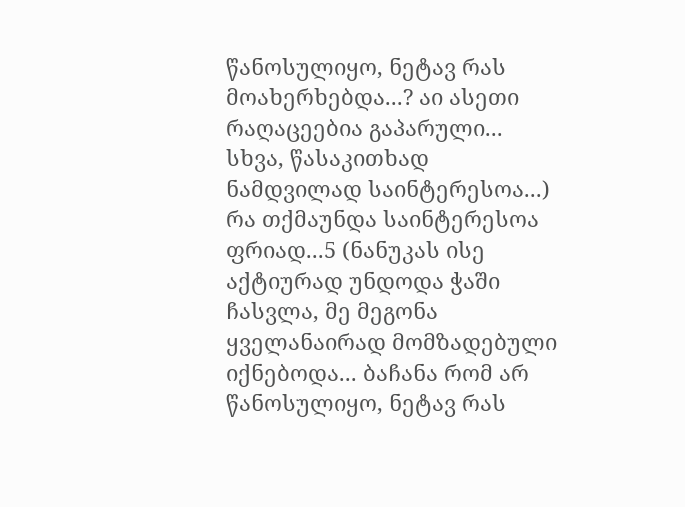წანოსულიყო, ნეტავ რას მოახერხებდა...? აი ასეთი რაღაცეებია გაპარული... სხვა, წასაკითხად ნამდვილად საინტერესოა...) რა თქმაუნდა საინტერესოა ფრიად...5 (ნანუკას ისე აქტიურად უნდოდა ჭაში ჩასვლა, მე მეგონა ყველანაირად მომზადებული იქნებოდა... ბაჩანა რომ არ წანოსულიყო, ნეტავ რას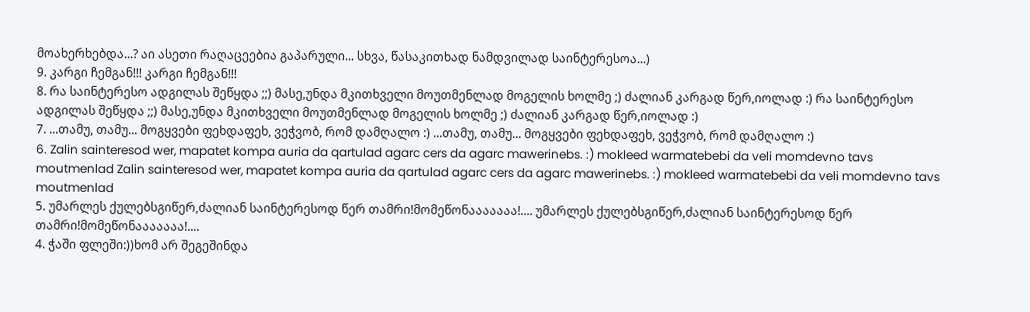მოახერხებდა...? აი ასეთი რაღაცეებია გაპარული... სხვა, წასაკითხად ნამდვილად საინტერესოა...)
9. კარგი ჩემგან!!! კარგი ჩემგან!!!
8. რა საინტერესო ადგილას შეწყდა ;;) მასე,უნდა მკითხველი მოუთმენლად მოგელის ხოლმე ;) ძალიან კარგად წერ,იოლად :) რა საინტერესო ადგილას შეწყდა ;;) მასე,უნდა მკითხველი მოუთმენლად მოგელის ხოლმე ;) ძალიან კარგად წერ,იოლად :)
7. ...თამუ, თამუ... მოგყვები ფეხდაფეხ, ვეჭვობ, რომ დამღალო :) ...თამუ, თამუ... მოგყვები ფეხდაფეხ, ვეჭვობ, რომ დამღალო :)
6. Zalin sainteresod wer, mapatet kompa auria da qartulad agarc cers da agarc mawerinebs. :) mokleed warmatebebi da veli momdevno tavs moutmenlad Zalin sainteresod wer, mapatet kompa auria da qartulad agarc cers da agarc mawerinebs. :) mokleed warmatebebi da veli momdevno tavs moutmenlad
5. უმარლეს ქულებსგიწერ,ძალიან საინტერესოდ წერ თამრი!მომეწონააააააა!.... უმარლეს ქულებსგიწერ,ძალიან საინტერესოდ წერ თამრი!მომეწონააააააა!....
4. ჭაში ფლეში:))ხომ არ შეგეშინდა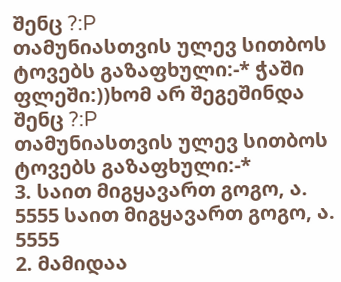შენც ?:P
თამუნიასთვის ულევ სითბოს ტოვებს გაზაფხული:-* ჭაში ფლეში:))ხომ არ შეგეშინდა შენც ?:P
თამუნიასთვის ულევ სითბოს ტოვებს გაზაფხული:-*
3. საით მიგყავართ გოგო, ა. 5555 საით მიგყავართ გოგო, ა. 5555
2. მამიდაა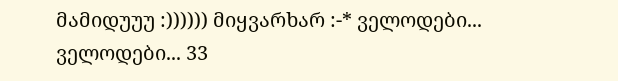მამიდუუუ :)))))) მიყვარხარ :-* ველოდები... ველოდები... 33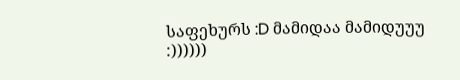საფეხურს :D მამიდაა მამიდუუუ :))))))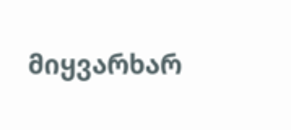მიყვარხარ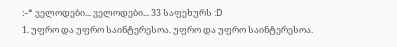:-* ველოდები... ველოდები... 33 საფეხურს :D
1. უფრო და უფრო საინტერესოა. უფრო და უფრო საინტერესოა.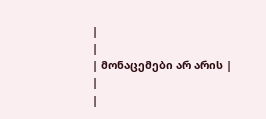|
|
| მონაცემები არ არის |
|
|